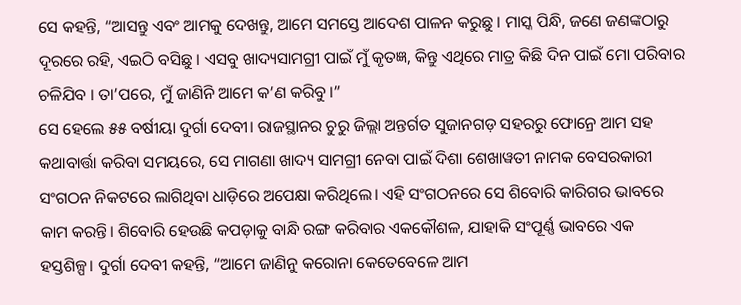ସେ କହନ୍ତି, “ଆସନ୍ତୁ ଏବଂ ଆମକୁ ଦେଖନ୍ତୁ, ଆମେ ସମସ୍ତେ ଆଦେଶ ପାଳନ କରୁଛୁ । ମାସ୍କ ପିନ୍ଧି, ଜଣେ ଜଣଙ୍କଠାରୁ ଦୂରରେ ରହି, ଏଇଠି ବସିଛୁ । ଏସବୁ ଖାଦ୍ୟସାମଗ୍ରୀ ପାଇଁ ମୁଁ କୃତଜ୍ଞ, କିନ୍ତୁ ଏଥିରେ ମାତ୍ର କିଛି ଦିନ ପାଇଁ ମୋ ପରିବାର ଚଳିଯିବ । ତା’ପରେ, ମୁଁ ଜାଣିନି ଆମେ କ’ଣ କରିବୁ ।”
ସେ ହେଲେ ୫୫ ବର୍ଷୀୟା ଦୁର୍ଗା ଦେବୀ। ରାଜସ୍ଥାନର ଚୁରୁ ଜିଲ୍ଲା ଅନ୍ତର୍ଗତ ସୁଜାନଗଡ଼ ସହରରୁ ଫୋନ୍ରେ ଆମ ସହ କଥାବାର୍ତ୍ତା କରିବା ସମୟରେ, ସେ ମାଗଣା ଖାଦ୍ୟ ସାମଗ୍ରୀ ନେବା ପାଇଁ ଦିଶା ଶେଖାୱତୀ ନାମକ ବେସରକାରୀ ସଂଗଠନ ନିକଟରେ ଲାଗିଥିବା ଧାଡ଼ିରେ ଅପେକ୍ଷା କରିଥିଲେ। ଏହି ସଂଗଠନରେ ସେ ଶିବୋରି କାରିଗର ଭାବରେ କାମ କରନ୍ତି। ଶିବୋରି ହେଉଛି କପଡ଼ାକୁ ବାନ୍ଧି ରଙ୍ଗ କରିବାର ଏକକୌଶଳ, ଯାହାକି ସଂପୂର୍ଣ୍ଣ ଭାବରେ ଏକ ହସ୍ତଶିଳ୍ପ। ଦୁର୍ଗା ଦେବୀ କହନ୍ତି, “ଆମେ ଜାଣିନୁ କରୋନା କେତେବେଳେ ଆମ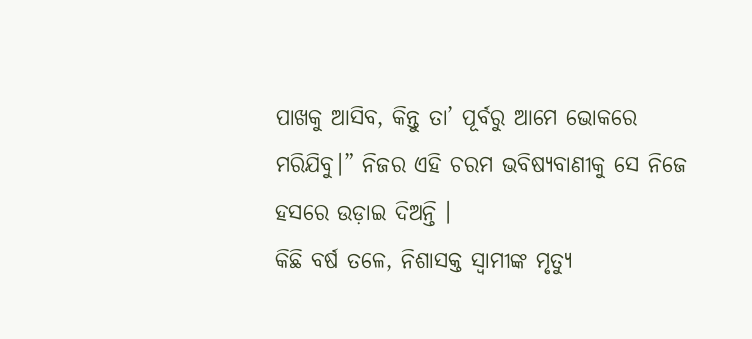ପାଖକୁ ଆସିବ, କିନ୍ତୁ ତା’ ପୂର୍ବରୁ ଆମେ ଭୋକରେ ମରିଯିବୁ।” ନିଜର ଏହି ଚରମ ଭବିଷ୍ୟବାଣୀକୁ ସେ ନିଜେ ହସରେ ଉଡ଼ାଇ ଦିଅନ୍ତି ।
କିଛି ବର୍ଷ ତଳେ, ନିଶାସକ୍ତ ସ୍ଵାମୀଙ୍କ ମୃତ୍ୟୁ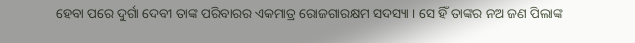ହେବା ପରେ ଦୁର୍ଗା ଦେବୀ ତାଙ୍କ ପରିବାରର ଏକମାତ୍ର ରୋଜଗାରକ୍ଷମ ସଦସ୍ୟା । ସେ ହିଁ ତାଙ୍କର ନଅ ଜଣ ପିଲାଙ୍କ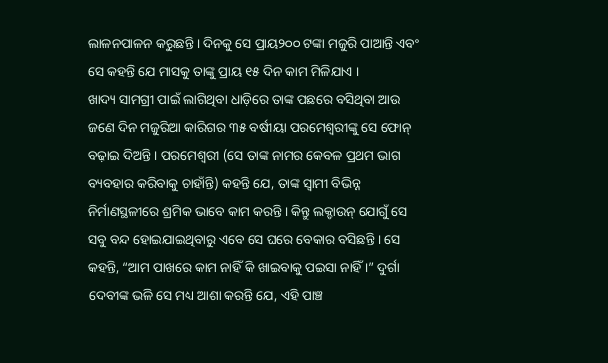ଲାଳନପାଳନ କରୁଛନ୍ତି । ଦିନକୁ ସେ ପ୍ରାୟ୨୦୦ ଟଙ୍କା ମଜୁରି ପାଆନ୍ତି ଏବଂ ସେ କହନ୍ତି ଯେ ମାସକୁ ତାଙ୍କୁ ପ୍ରାୟ ୧୫ ଦିନ କାମ ମିଳିଯାଏ ।
ଖାଦ୍ୟ ସାମଗ୍ରୀ ପାଇଁ ଲାଗିଥିବା ଧାଡ଼ିରେ ତାଙ୍କ ପଛରେ ବସିଥିବା ଆଉ ଜଣେ ଦିନ ମଜୁରିଆ କାରିଗର ୩୫ ବର୍ଷୀୟା ପରମେଶ୍ଵରୀଙ୍କୁ ସେ ଫୋନ୍ ବଢ଼ାଇ ଦିଅନ୍ତି । ପରମେଶ୍ଵରୀ (ସେ ତାଙ୍କ ନାମର କେବଳ ପ୍ରଥମ ଭାଗ ବ୍ୟବହାର କରିବାକୁ ଚାହାଁନ୍ତି) କହନ୍ତି ଯେ, ତାଙ୍କ ସ୍ଵାମୀ ବିଭିନ୍ନ ନିର୍ମାଣସ୍ଥଳୀରେ ଶ୍ରମିକ ଭାବେ କାମ କରନ୍ତି । କିନ୍ତୁ ଲକ୍ଡାଉନ୍ ଯୋଗୁଁ ସେ ସବୁ ବନ୍ଦ ହୋଇଯାଇଥିବାରୁ ଏବେ ସେ ଘରେ ବେକାର ବସିଛନ୍ତି । ସେ କହନ୍ତି, “ଆମ ପାଖରେ କାମ ନାହିଁ କି ଖାଇବାକୁ ପଇସା ନାହିଁ ।” ଦୁର୍ଗା ଦେବୀଙ୍କ ଭଳି ସେ ମଧ୍ୟ ଆଶା କରନ୍ତି ଯେ, ଏହି ପାଞ୍ଚ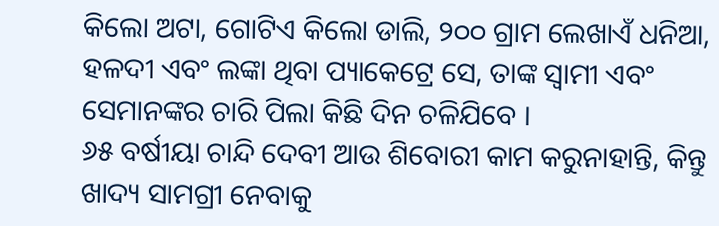କିଲୋ ଅଟା, ଗୋଟିଏ କିଲୋ ଡାଲି, ୨୦୦ ଗ୍ରାମ ଲେଖାଏଁ ଧନିଆ, ହଳଦୀ ଏବଂ ଲଙ୍କା ଥିବା ପ୍ୟାକେଟ୍ରେ ସେ, ତାଙ୍କ ସ୍ଵାମୀ ଏବଂ ସେମାନଙ୍କର ଚାରି ପିଲା କିଛି ଦିନ ଚଳିଯିବେ ।
୬୫ ବର୍ଷୀୟା ଚାନ୍ଦି ଦେବୀ ଆଉ ଶିବୋରୀ କାମ କରୁନାହାନ୍ତି, କିନ୍ତୁ ଖାଦ୍ୟ ସାମଗ୍ରୀ ନେବାକୁ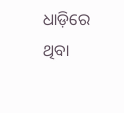ଧାଡ଼ିରେ ଥିବା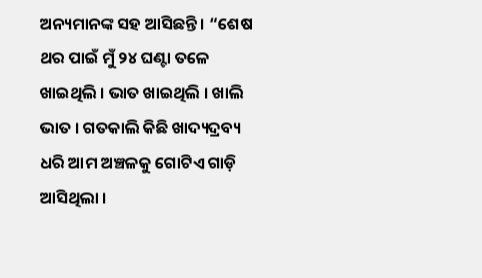ଅନ୍ୟମାନଙ୍କ ସହ ଆସିଛନ୍ତି । “ଶେଷ ଥର ପାଇଁ ମୁଁ ୨୪ ଘଣ୍ଟା ତଳେ ଖାଇଥିଲି । ଭାତ ଖାଇଥିଲି । ଖାଲି ଭାତ । ଗତକାଲି କିଛି ଖାଦ୍ୟଦ୍ରବ୍ୟ ଧରି ଆମ ଅଞ୍ଚଳକୁ ଗୋଟିଏ ଗାଡ଼ି ଆସିଥିଲା ।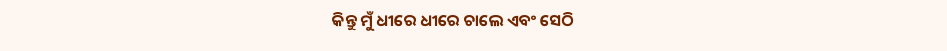କିନ୍ତୁ ମୁଁ ଧୀରେ ଧୀରେ ଚାଲେ ଏବଂ ସେଠି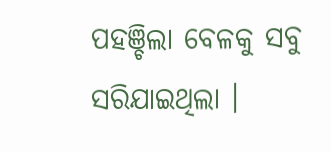ପହଞ୍ଚିଲା ବେଳକୁ ସବୁ ସରିଯାଇଥିଲା ।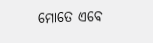ମୋତେ ଏବେ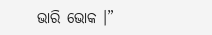ଭାରି ଭୋକ ।”